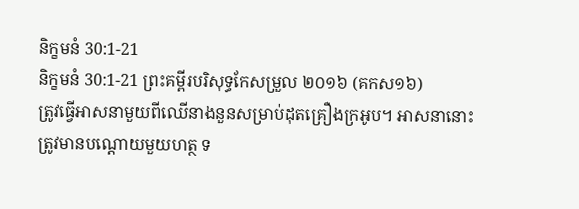និក្ខមនំ 30:1-21
និក្ខមនំ 30:1-21 ព្រះគម្ពីរបរិសុទ្ធកែសម្រួល ២០១៦ (គកស១៦)
ត្រូវធ្វើអាសនាមួយពីឈើនាងនួនសម្រាប់ដុតគ្រឿងក្រអូប។ អាសនានោះត្រូវមានបណ្តោយមួយហត្ថ ទ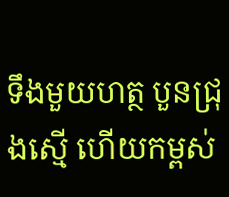ទឹងមួយហត្ថ បួនជ្រុងស្មើ ហើយកម្ពស់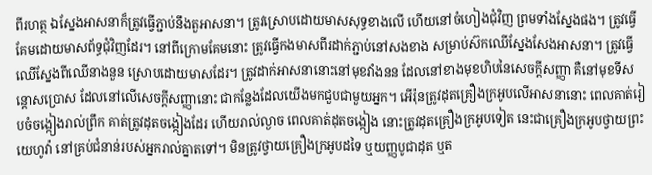ពីរហត្ថ ឯស្នែងអាសនាក៏ត្រូវធ្វើភ្ជាប់នឹងតួអាសនា។ ត្រូវស្រោបដោយមាសសុទ្ធខាងលើ ហើយនៅចំហៀងជុំវិញ ព្រមទាំងស្នែងផង។ ត្រូវធ្វើគែមដោយមាសព័ទ្ធជុំវិញដែរ។ នៅពីក្រោមគែមនោះ ត្រូវធ្វើកងមាសពីរដាក់ភ្ជាប់នៅសងខាង សម្រាប់ស៊កឈើស្នែងសែងអាសនា។ ត្រូវធ្វើឈើស្នែងពីឈើនាងនួន ស្រោបដោយមាសដែរ។ ត្រូវដាក់អាសនានោះនៅមុខវាំងនន ដែលនៅខាងមុខហិបនៃសេចក្ដីសញ្ញា គឺនៅមុខទីសន្តោសប្រោស ដែលនៅលើសេចក្ដីសញ្ញានោះ ជាកន្លែងដែលយើងមកជួបជាមួយអ្នក។ អើរ៉ុនត្រូវដុតគ្រឿងក្រអូបលើអាសនានោះ ពេលគាត់រៀបចំចង្កៀងរាល់ព្រឹក គាត់ត្រូវដុតចង្កៀងដែរ ហើយរាល់ល្ងាច ពេលគាត់ដុតចង្កៀង នោះត្រូវដុតគ្រឿងក្រអូបទៀត នេះជាគ្រឿងក្រអូបថ្វាយព្រះយេហូវ៉ា នៅគ្រប់ជំនាន់របស់អ្នករាល់គ្នាតទៅ។ មិនត្រូវថ្វាយគ្រឿងក្រអូបដទៃ ឬយញ្ញបូជាដុត ឬត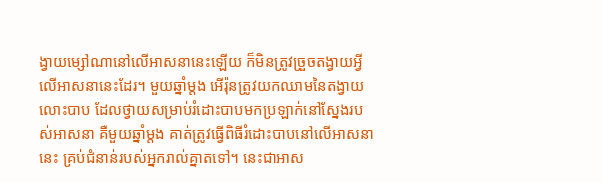ង្វាយម្សៅណានៅលើអាសនានេះឡើយ ក៏មិនត្រូវច្រួចតង្វាយអ្វីលើអាសនានេះដែរ។ មួយឆ្នាំម្តង អើរ៉ុនត្រូវយកឈាមនៃតង្វាយលោះបាប ដែលថ្វាយសម្រាប់រំដោះបាបមកប្រឡាក់នៅស្នែងរបស់អាសនា គឺមួយឆ្នាំម្តង គាត់ត្រូវធ្វើពិធីរំដោះបាបនៅលើអាសនានេះ គ្រប់ជំនាន់របស់អ្នករាល់គ្នាតទៅ។ នេះជាអាស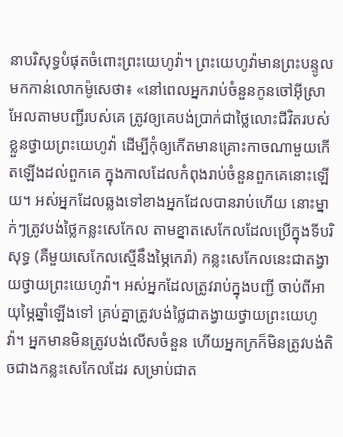នាបរិសុទ្ធបំផុតចំពោះព្រះយេហូវ៉ា។ ព្រះយេហូវ៉ាមានព្រះបន្ទូលមកកាន់លោកម៉ូសេថា៖ «នៅពេលអ្នករាប់ចំនួនកូនចៅអ៊ីស្រាអែលតាមបញ្ជីរបស់គេ ត្រូវឲ្យគេបង់ប្រាក់ជាថ្លៃលោះជីវិតរបស់ខ្លួនថ្វាយព្រះយេហូវ៉ា ដើម្បីកុំឲ្យកើតមានគ្រោះកាចណាមួយកើតឡើងដល់ពួកគេ ក្នុងកាលដែលកំពុងរាប់ចំនួនពួកគេនោះឡើយ។ អស់អ្នកដែលឆ្លងទៅខាងអ្នកដែលបានរាប់ហើយ នោះម្នាក់ៗត្រូវបង់ថ្លៃកន្លះសេកែល តាមខ្នាតសេកែលដែលប្រើក្នុងទីបរិសុទ្ធ (គឺមួយសេកែលស្មើនឹងម្ភៃកេរ៉ា) កន្លះសេកែលនេះជាតង្វាយថ្វាយព្រះយេហូវ៉ា។ អស់អ្នកដែលត្រូវរាប់ក្នុងបញ្ជី ចាប់ពីអាយុម្ភៃឆ្នាំឡើងទៅ គ្រប់គ្នាត្រូវបង់ថ្លៃជាតង្វាយថ្វាយព្រះយេហូវ៉ា។ អ្នកមានមិនត្រូវបង់លើសចំនួន ហើយអ្នកក្រក៏មិនត្រូវបង់តិចជាងកន្លះសេកែលដែរ សម្រាប់ជាត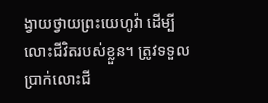ង្វាយថ្វាយព្រះយេហូវ៉ា ដើម្បីលោះជីវិតរបស់ខ្លួន។ ត្រូវទទួលប្រាក់លោះជី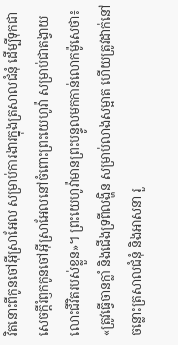វិតនោះពីកូនចៅអ៊ីស្រាអែល សម្រាប់ការងារក្នុងត្រសាលជំនុំ ដើម្បីទុកជាសេចក្ដីរំឭកកូនចៅអ៊ីស្រាអែលនៅចំពោះព្រះយេហូវ៉ា សម្រាប់ជាតង្វាយលោះជីវិតរបស់ខ្លួន»។ ព្រះយេហូវ៉ាមានព្រះបន្ទូលមកកាន់លោកម៉ូសេថា៖ «ត្រូវធ្វើចានក្លាំ និងជើងទ្រពីលង្ហិន សម្រាប់លាងសម្អាត ហើយត្រូវដាក់នៅចន្លោះត្រសាលជំនុំ និងអាសនា រួ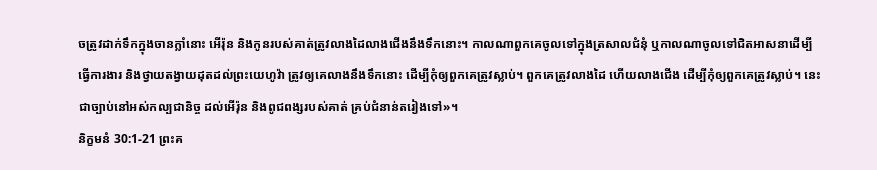ចត្រូវដាក់ទឹកក្នុងចានក្លាំនោះ អើរ៉ុន និងកូនរបស់គាត់ត្រូវលាងដៃលាងជើងនឹងទឹកនោះ។ កាលណាពួកគេចូលទៅក្នុងត្រសាលជំនុំ ឬកាលណាចូលទៅជិតអាសនាដើម្បីធ្វើការងារ និងថ្វាយតង្វាយដុតដល់ព្រះយេហូវ៉ា ត្រូវឲ្យគេលាងនឹងទឹកនោះ ដើម្បីកុំឲ្យពួកគេត្រូវស្លាប់។ ពួកគេត្រូវលាងដៃ ហើយលាងជើង ដើម្បីកុំឲ្យពួកគេត្រូវស្លាប់។ នេះជាច្បាប់នៅអស់កល្បជានិច្ច ដល់អើរ៉ុន និងពូជពង្សរបស់គាត់ គ្រប់ជំនាន់តរៀងទៅ»។
និក្ខមនំ 30:1-21 ព្រះគ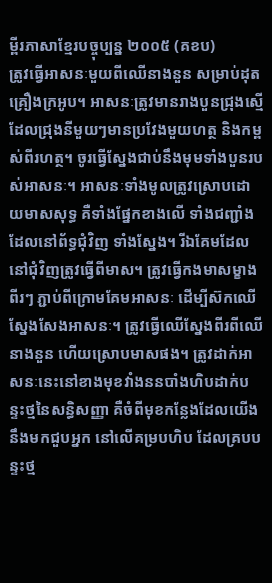ម្ពីរភាសាខ្មែរបច្ចុប្បន្ន ២០០៥ (គខប)
ត្រូវធ្វើអាសនៈមួយពីឈើនាងនួន សម្រាប់ដុតគ្រឿងក្រអូប។ អាសនៈត្រូវមានរាងបួនជ្រុងស្មើ ដែលជ្រុងនីមួយៗមានប្រវែងមួយហត្ថ និងកម្ពស់ពីរហត្ថ។ ចូរធ្វើស្នែងជាប់នឹងមុមទាំងបួនរបស់អាសនៈ។ អាសនៈទាំងមូលត្រូវស្រោបដោយមាសសុទ្ធ គឺទាំងផ្នែកខាងលើ ទាំងជញ្ជាំងដែលនៅព័ទ្ធជុំវិញ ទាំងស្នែង។ រីឯគែមដែលនៅជុំវិញត្រូវធ្វើពីមាស។ ត្រូវធ្វើកងមាសម្ខាងពីរៗ ភ្ជាប់ពីក្រោមគែមអាសនៈ ដើម្បីស៊កឈើស្នែងសែងអាសនៈ។ ត្រូវធ្វើឈើស្នែងពីរពីឈើនាងនួន ហើយស្រោបមាសផង។ ត្រូវដាក់អាសនៈនេះនៅខាងមុខវាំងននបាំងហិបដាក់បន្ទះថ្មនៃសន្ធិសញ្ញា គឺចំពីមុខកន្លែងដែលយើងនឹងមកជួបអ្នក នៅលើគម្របហិប ដែលគ្របបន្ទះថ្ម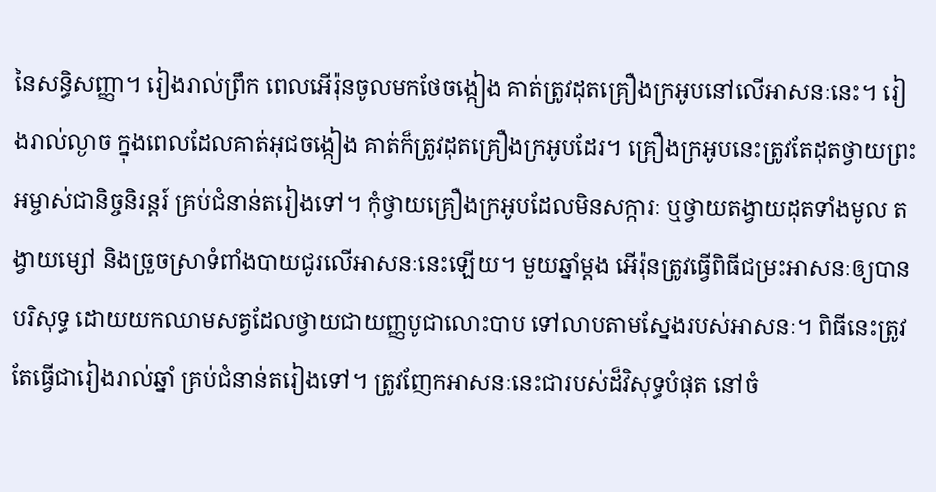នៃសន្ធិសញ្ញា។ រៀងរាល់ព្រឹក ពេលអើរ៉ុនចូលមកថែចង្កៀង គាត់ត្រូវដុតគ្រឿងក្រអូបនៅលើអាសនៈនេះ។ រៀងរាល់ល្ងាច ក្នុងពេលដែលគាត់អុជចង្កៀង គាត់ក៏ត្រូវដុតគ្រឿងក្រអូបដែរ។ គ្រឿងក្រអូបនេះត្រូវតែដុតថ្វាយព្រះអម្ចាស់ជានិច្ចនិរន្តរ៍ គ្រប់ជំនាន់តរៀងទៅ។ កុំថ្វាយគ្រឿងក្រអូបដែលមិនសក្ការៈ ឬថ្វាយតង្វាយដុតទាំងមូល តង្វាយម្សៅ និងច្រួចស្រាទំពាំងបាយជូរលើអាសនៈនេះឡើយ។ មួយឆ្នាំម្ដង អើរ៉ុនត្រូវធ្វើពិធីជម្រះអាសនៈឲ្យបានបរិសុទ្ធ ដោយយកឈាមសត្វដែលថ្វាយជាយញ្ញបូជាលោះបាប ទៅលាបតាមស្នែងរបស់អាសនៈ។ ពិធីនេះត្រូវតែធ្វើជារៀងរាល់ឆ្នាំ គ្រប់ជំនាន់តរៀងទៅ។ ត្រូវញែកអាសនៈនេះជារបស់ដ៏វិសុទ្ធបំផុត នៅចំ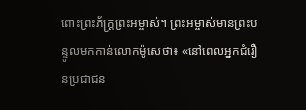ពោះព្រះភ័ក្ត្រព្រះអម្ចាស់។ ព្រះអម្ចាស់មានព្រះបន្ទូលមកកាន់លោកម៉ូសេថា៖ «នៅពេលអ្នកជំរឿនប្រជាជន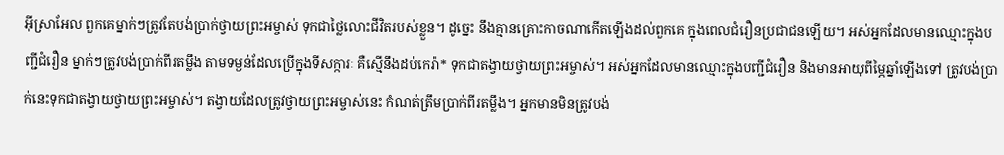អ៊ីស្រាអែល ពួកគេម្នាក់ៗត្រូវតែបង់ប្រាក់ថ្វាយព្រះអម្ចាស់ ទុកជាថ្លៃលោះជីវិតរបស់ខ្លួន។ ដូច្នេះ នឹងគ្មានគ្រោះកាចណាកើតឡើងដល់ពួកគេ ក្នុងពេលជំរឿនប្រជាជនឡើយ។ អស់អ្នកដែលមានឈ្មោះក្នុងបញ្ជីជំរឿន ម្នាក់ៗត្រូវបង់ប្រាក់ពីរតម្លឹង តាមទម្ងន់ដែលប្រើក្នុងទីសក្ការៈ គឺស្មើនឹងដប់កេរ៉ា* ទុកជាតង្វាយថ្វាយព្រះអម្ចាស់។ អស់អ្នកដែលមានឈ្មោះក្នុងបញ្ជីជំរឿន និងមានអាយុពីម្ភៃឆ្នាំឡើងទៅ ត្រូវបង់ប្រាក់នេះទុកជាតង្វាយថ្វាយព្រះអម្ចាស់។ តង្វាយដែលត្រូវថ្វាយព្រះអម្ចាស់នេះ កំណត់ត្រឹមប្រាក់ពីរតម្លឹង។ អ្នកមានមិនត្រូវបង់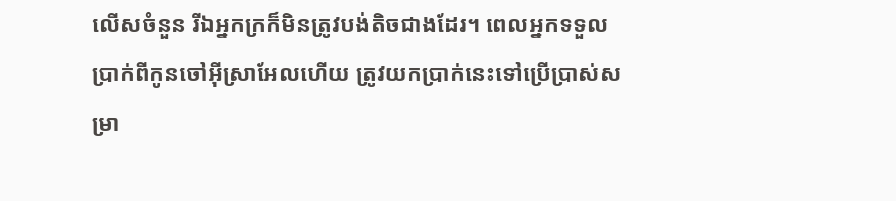លើសចំនួន រីឯអ្នកក្រក៏មិនត្រូវបង់តិចជាងដែរ។ ពេលអ្នកទទួលប្រាក់ពីកូនចៅអ៊ីស្រាអែលហើយ ត្រូវយកប្រាក់នេះទៅប្រើប្រាស់សម្រា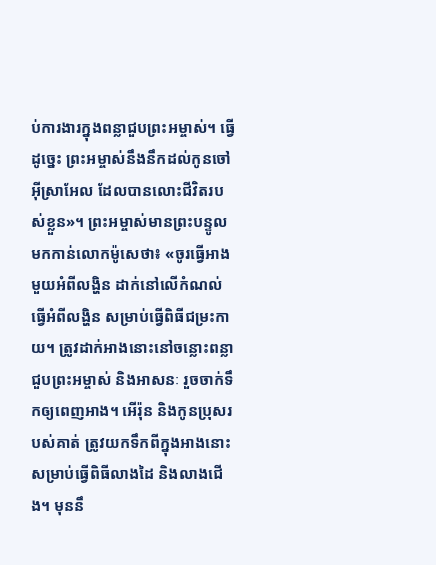ប់ការងារក្នុងពន្លាជួបព្រះអម្ចាស់។ ធ្វើដូច្នេះ ព្រះអម្ចាស់នឹងនឹកដល់កូនចៅអ៊ីស្រាអែល ដែលបានលោះជីវិតរបស់ខ្លួន»។ ព្រះអម្ចាស់មានព្រះបន្ទូលមកកាន់លោកម៉ូសេថា៖ «ចូរធ្វើអាងមួយអំពីលង្ហិន ដាក់នៅលើកំណល់ធ្វើអំពីលង្ហិន សម្រាប់ធ្វើពិធីជម្រះកាយ។ ត្រូវដាក់អាងនោះនៅចន្លោះពន្លាជួបព្រះអម្ចាស់ និងអាសនៈ រួចចាក់ទឹកឲ្យពេញអាង។ អើរ៉ុន និងកូនប្រុសរបស់គាត់ ត្រូវយកទឹកពីក្នុងអាងនោះ សម្រាប់ធ្វើពិធីលាងដៃ និងលាងជើង។ មុននឹ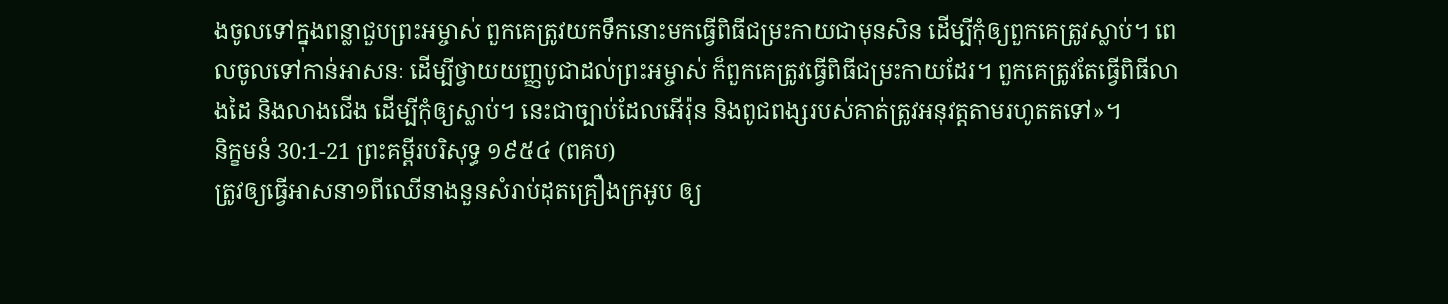ងចូលទៅក្នុងពន្លាជួបព្រះអម្ចាស់ ពួកគេត្រូវយកទឹកនោះមកធ្វើពិធីជម្រះកាយជាមុនសិន ដើម្បីកុំឲ្យពួកគេត្រូវស្លាប់។ ពេលចូលទៅកាន់អាសនៈ ដើម្បីថ្វាយយញ្ញបូជាដល់ព្រះអម្ចាស់ ក៏ពួកគេត្រូវធ្វើពិធីជម្រះកាយដែរ។ ពួកគេត្រូវតែធ្វើពិធីលាងដៃ និងលាងជើង ដើម្បីកុំឲ្យស្លាប់។ នេះជាច្បាប់ដែលអើរ៉ុន និងពូជពង្សរបស់គាត់ត្រូវអនុវត្តតាមរហូតតទៅ»។
និក្ខមនំ 30:1-21 ព្រះគម្ពីរបរិសុទ្ធ ១៩៥៤ (ពគប)
ត្រូវឲ្យធ្វើអាសនា១ពីឈើនាងនួនសំរាប់ដុតគ្រឿងក្រអូប ឲ្យ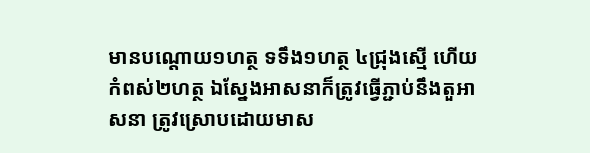មានបណ្តោយ១ហត្ថ ទទឹង១ហត្ថ ៤ជ្រុងស្មើ ហើយកំពស់២ហត្ថ ឯស្នែងអាសនាក៏ត្រូវធ្វើភ្ជាប់នឹងតួអាសនា ត្រូវស្រោបដោយមាស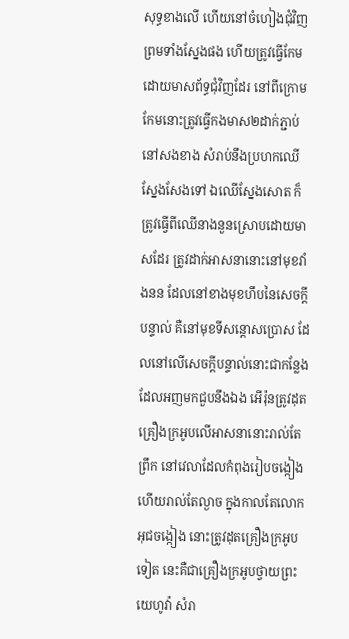សុទ្ធខាងលើ ហើយនៅចំហៀងជុំវិញ ព្រមទាំងស្នែងផង ហើយត្រូវធ្វើកែមដោយមាសព័ទ្ធជុំវិញដែរ នៅពីក្រោមកែមនោះត្រូវធ្វើកងមាស២ដាក់ភ្ជាប់នៅសងខាង សំរាប់នឹងប្រហកឈើស្នែងសែងទៅ ឯឈើស្នែងសោត ក៏ត្រូវធ្វើពីឈើនាងនួនស្រោបដោយមាសដែរ ត្រូវដាក់អាសនានោះនៅមុខវាំងនន ដែលនៅខាងមុខហឹបនៃសេចក្ដីបន្ទាល់ គឺនៅមុខទីសន្តោសប្រោស ដែលនៅលើសេចក្ដីបន្ទាល់នោះជាកន្លែងដែលអញមកជួបនឹងឯង អើរ៉ុនត្រូវដុតគ្រឿងក្រអូបលើអាសនានោះរាល់តែព្រឹក នៅវេលាដែលកំពុងរៀបចង្កៀង ហើយរាល់តែល្ងាច ក្នុងកាលតែលោកអុជចង្កៀង នោះត្រូវដុតគ្រឿងក្រអូបទៀត នេះគឺជាគ្រឿងក្រអូបថ្វាយព្រះយេហូវ៉ា សំរា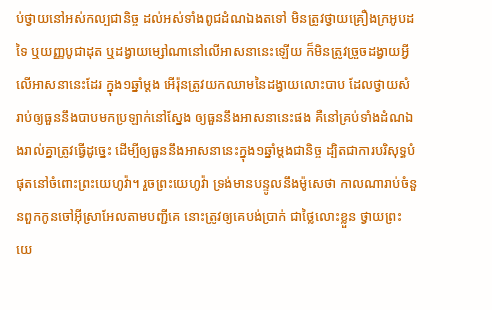ប់ថ្វាយនៅអស់កល្បជានិច្ច ដល់អស់ទាំងពូជដំណឯងតទៅ មិនត្រូវថ្វាយគ្រឿងក្រអូបដទៃ ឬយញ្ញបូជាដុត ឬដង្វាយម្សៅណានៅលើអាសនានេះឡើយ ក៏មិនត្រូវច្រួចដង្វាយអ្វីលើអាសនានេះដែរ ក្នុង១ឆ្នាំម្តង អើរ៉ុនត្រូវយកឈាមនៃដង្វាយលោះបាប ដែលថ្វាយសំរាប់ឲ្យធួននឹងបាបមកប្រឡាក់នៅស្នែង ឲ្យធួននឹងអាសនានេះផង គឺនៅគ្រប់ទាំងដំណឯងរាល់គ្នាត្រូវធ្វើដូច្នេះ ដើម្បីឲ្យធួននឹងអាសនានេះក្នុង១ឆ្នាំម្តងជានិច្ច ដ្បិតជាការបរិសុទ្ធបំផុតនៅចំពោះព្រះយេហូវ៉ា។ រួចព្រះយេហូវ៉ា ទ្រង់មានបន្ទូលនឹងម៉ូសេថា កាលណារាប់ចំនួនពួកកូនចៅអ៊ីស្រាអែលតាមបញ្ជីគេ នោះត្រូវឲ្យគេបង់ប្រាក់ ជាថ្លៃលោះខ្លួន ថ្វាយព្រះយេ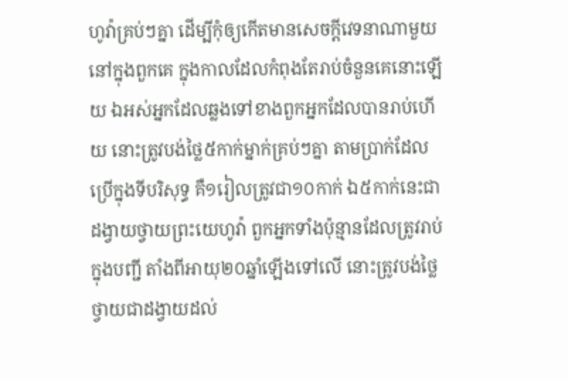ហូវ៉ាគ្រប់ៗគ្នា ដើម្បីកុំឲ្យកើតមានសេចក្ដីវេទនាណាមួយនៅក្នុងពួកគេ ក្នុងកាលដែលកំពុងតែរាប់ចំនួនគេនោះឡើយ ឯអស់អ្នកដែលឆ្លងទៅខាងពួកអ្នកដែលបានរាប់ហើយ នោះត្រូវបង់ថ្លៃ៥កាក់ម្នាក់គ្រប់ៗគ្នា តាមប្រាក់ដែលប្រើក្នុងទីបរិសុទ្ធ គឺ១រៀលត្រូវជា១០កាក់ ឯ៥កាក់នេះជាដង្វាយថ្វាយព្រះយេហូវ៉ា ពួកអ្នកទាំងប៉ុន្មានដែលត្រូវរាប់ក្នុងបញ្ជី តាំងពីអាយុ២០ឆ្នាំឡើងទៅលើ នោះត្រូវបង់ថ្លៃថ្វាយជាដង្វាយដល់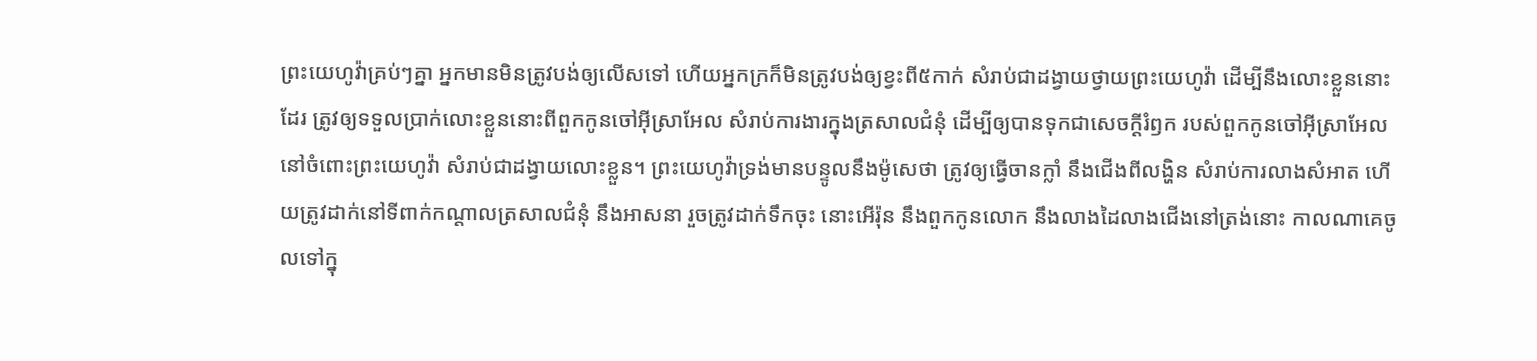ព្រះយេហូវ៉ាគ្រប់ៗគ្នា អ្នកមានមិនត្រូវបង់ឲ្យលើសទៅ ហើយអ្នកក្រក៏មិនត្រូវបង់ឲ្យខ្វះពី៥កាក់ សំរាប់ជាដង្វាយថ្វាយព្រះយេហូវ៉ា ដើម្បីនឹងលោះខ្លួននោះដែរ ត្រូវឲ្យទទួលប្រាក់លោះខ្លួននោះពីពួកកូនចៅអ៊ីស្រាអែល សំរាប់ការងារក្នុងត្រសាលជំនុំ ដើម្បីឲ្យបានទុកជាសេចក្ដីរំឭក របស់ពួកកូនចៅអ៊ីស្រាអែលនៅចំពោះព្រះយេហូវ៉ា សំរាប់ជាដង្វាយលោះខ្លួន។ ព្រះយេហូវ៉ាទ្រង់មានបន្ទូលនឹងម៉ូសេថា ត្រូវឲ្យធ្វើចានក្លាំ នឹងជើងពីលង្ហិន សំរាប់ការលាងសំអាត ហើយត្រូវដាក់នៅទីពាក់កណ្តាលត្រសាលជំនុំ នឹងអាសនា រួចត្រូវដាក់ទឹកចុះ នោះអើរ៉ុន នឹងពួកកូនលោក នឹងលាងដៃលាងជើងនៅត្រង់នោះ កាលណាគេចូលទៅក្នុ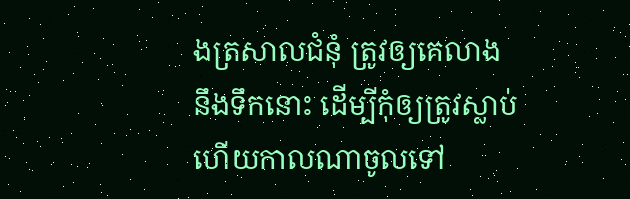ងត្រសាលជំនុំ ត្រូវឲ្យគេលាងនឹងទឹកនោះ ដើម្បីកុំឲ្យត្រូវស្លាប់ ហើយកាលណាចូលទៅ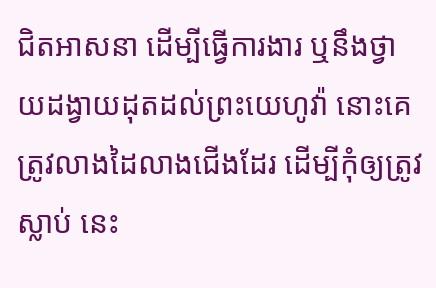ជិតអាសនា ដើម្បីធ្វើការងារ ឬនឹងថ្វាយដង្វាយដុតដល់ព្រះយេហូវ៉ា នោះគេត្រូវលាងដៃលាងជើងដែរ ដើម្បីកុំឲ្យត្រូវស្លាប់ នេះ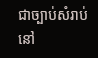ជាច្បាប់សំរាប់នៅ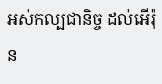អស់កល្បជានិច្ច ដល់អើរ៉ុន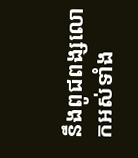នឹងពូជពង្សលោកអស់ទាំង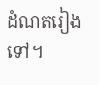ដំណតរៀងទៅ។